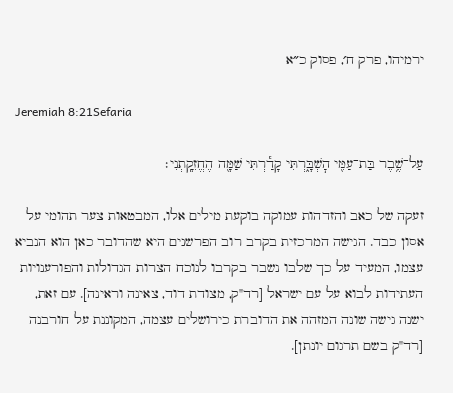ירמיהו, פרק ח׳, פסוק כ״א

Jeremiah 8:21Sefaria

עַל־שֶׁ֥בֶר בַּת־עַמִּ֖י הׇשְׁבָּ֑רְתִּי קָדַ֕רְתִּי שַׁמָּ֖ה הֶחֱזִקָֽתְנִי׃

זעקה של כאב והזדהות עמוקה בוקעת מילים אלו, המבטאות צער תהומי על אסון כבד. הגישה המרכזית בקרב רוב הפרשנים היא שהדובר כאן הוא הנביא עצמו, המעיד על כך שלבו נשבר בקרבו לנוכח הצרות הגדולות והפורענויות העתידות לבוא על עם ישראל [רד"ק, מצודת דוד, צאינה וראינה]. עם זאת, ישנה גישה שונה המזהה את הדוברת כירושלים עצמה, המקוננת על חורבנה [רד"ק בשם תרגום יונתן].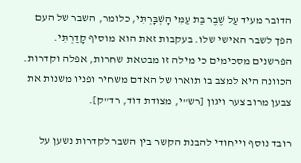הדובר מעיד עַל שֶׁבֶר בַּת עַמִּי הָשְׁבָּרְתִּי, כלומר, השבר של העם הפך לשבר האישי שלו. בעקבות זאת הוא מוסיף קָדַרְתִּי. הפרשנים מסכימים כי מילה זו מבטאת שחרות, אפלה וקדרות. הכוונה היא למצב בו תוארו של האדם משחיר ופניו משנות את צבען מרוב צער ויגון [רש"י, מצודת דוד, רד"ק].

רובד נוסף וייחודי להבנת הקשר בין השבר לקדרות נשען על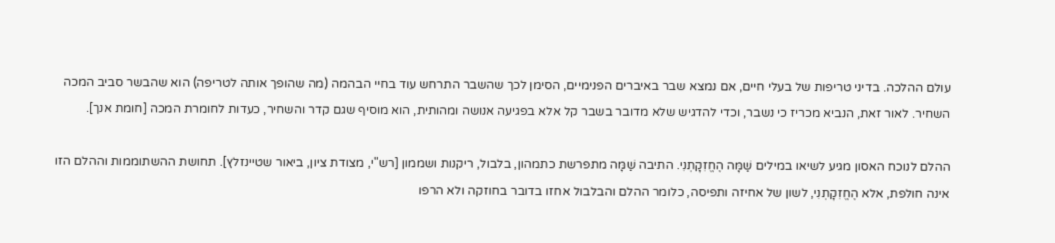עולם ההלכה. בדיני טריפות של בעלי חיים, אם נמצא שבר באיברים הפנימיים, הסימן לכך שהשבר התרחש עוד בחיי הבהמה (מה שהופך אותה לטריפה) הוא שהבשר סביב המכה השחיר. לאור זאת, הנביא מכריז כי נשבר, וכדי להדגיש שלא מדובר בשבר קל אלא בפגיעה אנושה ומהותית, הוא מוסיף שגם קדר והשחיר, כעדות לחומרת המכה [חומת אנך].

ההלם לנוכח האסון מגיע לשיאו במילים שַׁמָּה הֶחֱזִקָתְנִי. התיבה שַׁמָּה מתפרשת כתמהון, בלבול, ריקנות ושממון [רש"י, מצודת ציון, ביאור שטיינזלץ]. תחושת ההשתוממות וההלם הזו אינה חולפת, אלא הֶחֱזִקָתְנִי, לשון של אחיזה ותפיסה, כלומר ההלם והבלבול אחזו בדובר בחוזקה ולא הרפו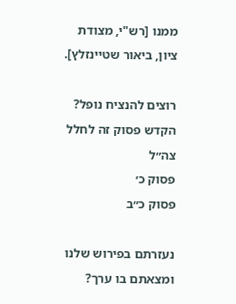ממנו [רש"י, מצודת ציון, ביאור שטיינזלץ].

רוצים להנציח נופל?
הקדש פסוק זה לחלל צה״ל
פסוק כ׳
פסוק כ״ב

נעזרתם בפירוש שלנו ומצאתם בו ערך?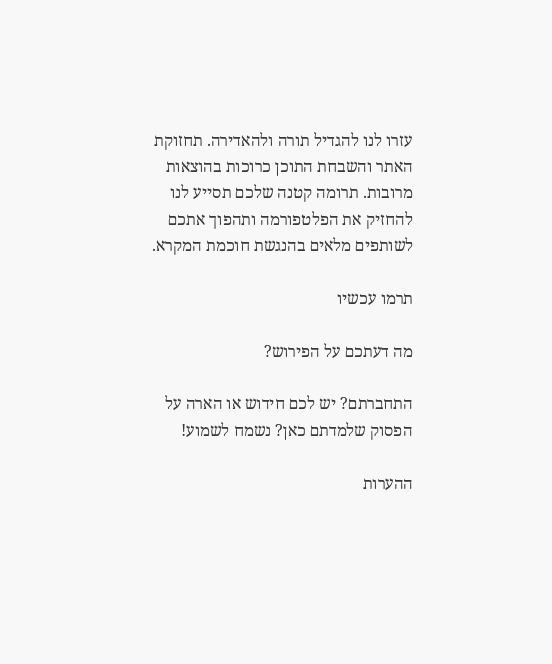עזרו לנו להגדיל תורה ולהאדירה. תחזוקת האתר והשבחת התוכן כרוכות בהוצאות מרובות. תרומה קטנה שלכם תסייע לנו להחזיק את הפלטפורמה ותהפוך אתכם לשותפים מלאים בהנגשת חוכמת המקרא.

תרמו עכשיו

מה דעתכם על הפירוש?

התחברתם? יש לכם חידוש או הארה על הפסוק שלמדתם כאן? נשמח לשמוע!

ההערות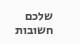שלכם חשובות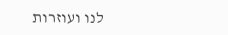לנו ועוזרות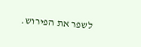לשפר את הפירוש.